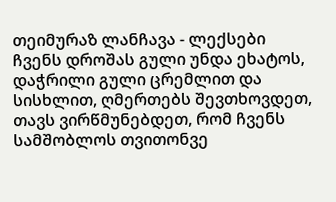თეიმურაზ ლანჩავა - ლექსები
ჩვენს დროშას გული უნდა ეხატოს, დაჭრილი გული ცრემლით და სისხლით, ღმერთებს შევთხოვდეთ, თავს ვირწმუნებდეთ, რომ ჩვენს სამშობლოს თვითონვე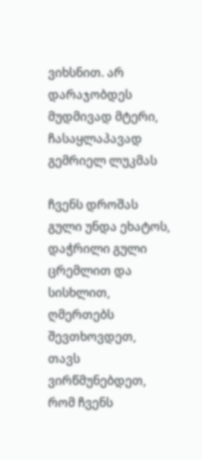ვიხსნით. არ დარაჯობდეს მუდმივად მტერი, ჩასაყლაპავად გემრიელ ლუკმას

ჩვენს დროშას გული უნდა ეხატოს, დაჭრილი გული ცრემლით და სისხლით, ღმერთებს შევთხოვდეთ, თავს ვირწმუნებდეთ, რომ ჩვენს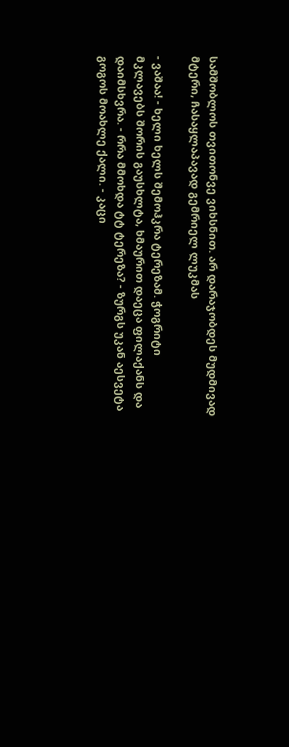სამშობლოს თვითონვე ვიხსნით. არ დარაჯობდეს მუდმივად მტერი, ჩასაყლაპავად გემრიელ ლუკმას

- ვაშაა! - ხელი ხელს შემოჰკრა ტერეზამ. ჭოგრიტი მკლავებს შორის გაუსხლტა, ხმაურით დაეცა ფილაქანს და დაიმსხვრა. - რრა მმოხდა ტტ ტერეზა? - ზურგს უკან აესვეტა გოგოს მოახლე ქალი. - კაცი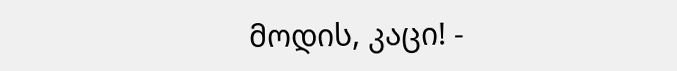მოდის, კაცი! -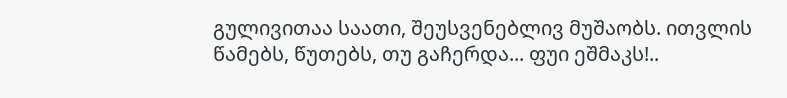გულივითაა საათი, შეუსვენებლივ მუშაობს. ითვლის წამებს, წუთებს, თუ გაჩერდა... ფუი ეშმაკს!..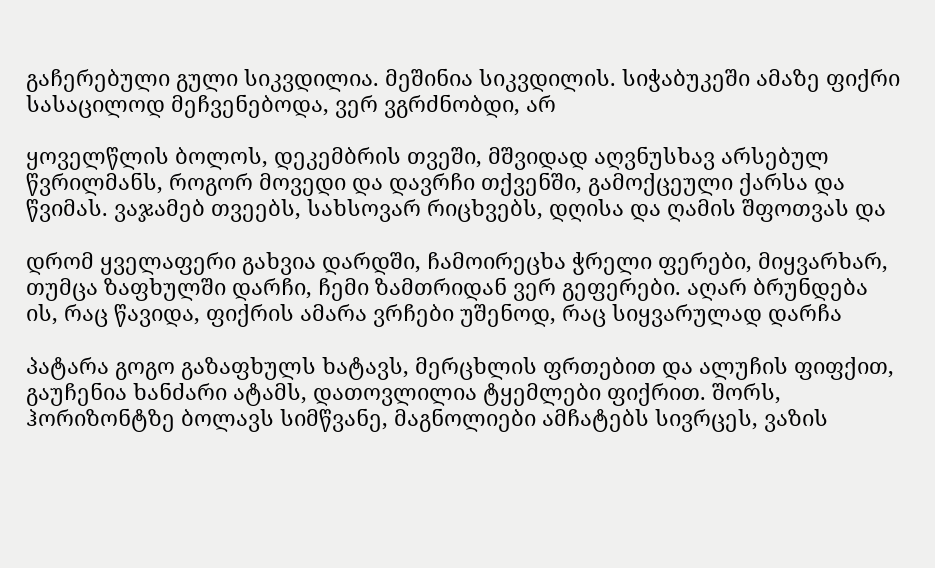გაჩერებული გული სიკვდილია. მეშინია სიკვდილის. სიჭაბუკეში ამაზე ფიქრი სასაცილოდ მეჩვენებოდა, ვერ ვგრძნობდი, არ

ყოველწლის ბოლოს, დეკემბრის თვეში, მშვიდად აღვნუსხავ არსებულ წვრილმანს, როგორ მოვედი და დავრჩი თქვენში, გამოქცეული ქარსა და წვიმას. ვაჯამებ თვეებს, სახსოვარ რიცხვებს, დღისა და ღამის შფოთვას და

დრომ ყველაფერი გახვია დარდში, ჩამოირეცხა ჭრელი ფერები, მიყვარხარ, თუმცა ზაფხულში დარჩი, ჩემი ზამთრიდან ვერ გეფერები. აღარ ბრუნდება ის, რაც წავიდა, ფიქრის ამარა ვრჩები უშენოდ, რაც სიყვარულად დარჩა

პატარა გოგო გაზაფხულს ხატავს, მერცხლის ფრთებით და ალუჩის ფიფქით, გაუჩენია ხანძარი ატამს, დათოვლილია ტყემლები ფიქრით. შორს, ჰორიზონტზე ბოლავს სიმწვანე, მაგნოლიები ამჩატებს სივრცეს, ვაზის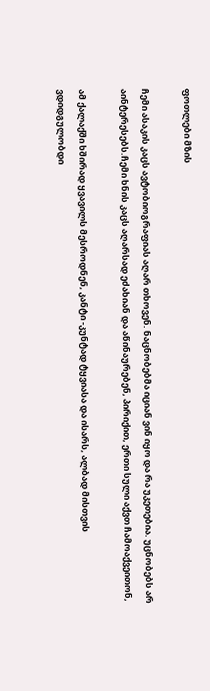ფოთლები მზის

ჩემი ასაკის კაცს ავტობიოგრაფიას აღარ თხოვენ. ნაცნობებმა იციან ვინ იყო და რა უკეთებია. უცნობებს არ აინტერესებს.ჩემი ხნის კაცს აღარსად ეძახიან და აწინაურებენ, პირიქით, ერთი სული აქვთ ჩამოაქვეითონ,

ამ ქალაქში ხშირად ყვავილს მესროდნენ, კანტი -კუნტად ტყვიასა და ისარს, ალბად მისთვის ვდიდგულობდი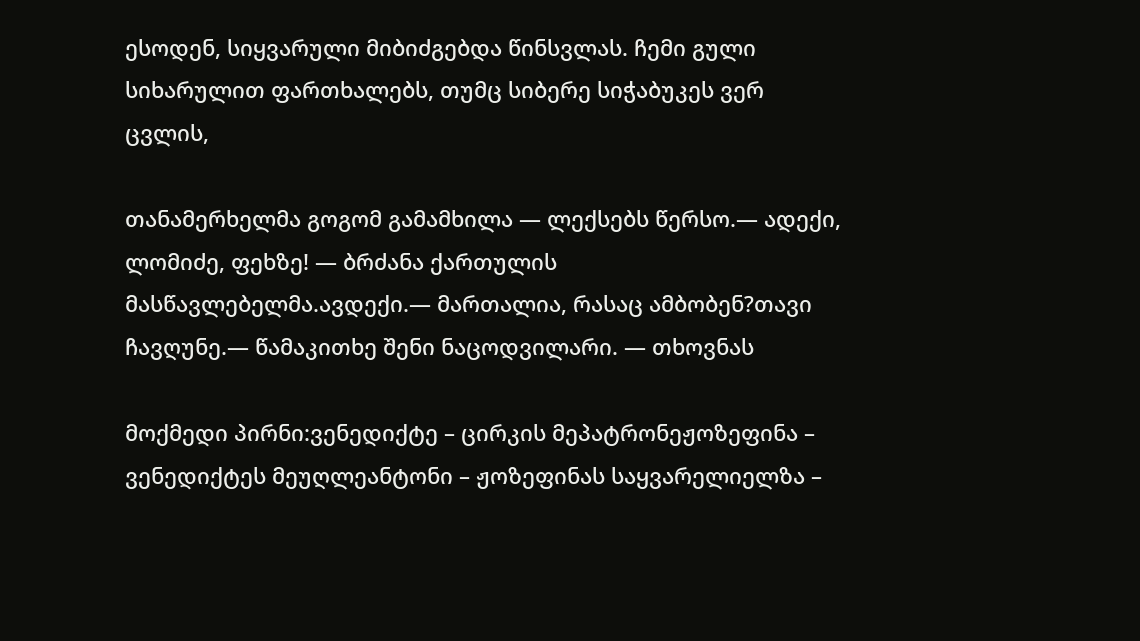ესოდენ, სიყვარული მიბიძგებდა წინსვლას. ჩემი გული სიხარულით ფართხალებს, თუმც სიბერე სიჭაბუკეს ვერ ცვლის,

თანამერხელმა გოგომ გამამხილა — ლექსებს წერსო.— ადექი, ლომიძე, ფეხზე! — ბრძანა ქართულის მასწავლებელმა.ავდექი.— მართალია, რასაც ამბობენ?თავი ჩავღუნე.— წამაკითხე შენი ნაცოდვილარი. — თხოვნას

მოქმედი პირნი:ვენედიქტე – ცირკის მეპატრონეჟოზეფინა – ვენედიქტეს მეუღლეანტონი – ჟოზეფინას საყვარელიელზა –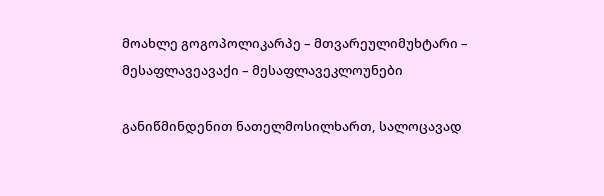მოახლე გოგოპოლიკარპე – მთვარეულიმუხტარი – მესაფლავეავაქი – მესაფლავეკლოუნები

განიწმინდენით ნათელმოსილხართ, სალოცავად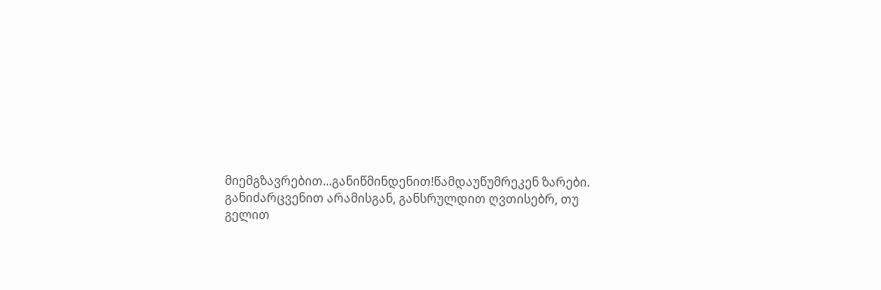მიემგზავრებით...განიწმინდენით!წამდაუწუმრეკენ ზარები. განიძარცვენით არამისგან, განსრულდით ღვთისებრ, თუ გელით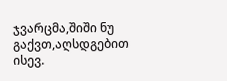ჯვარცმა,შიში ნუ გაქვთ,აღსდგებით ისევ.